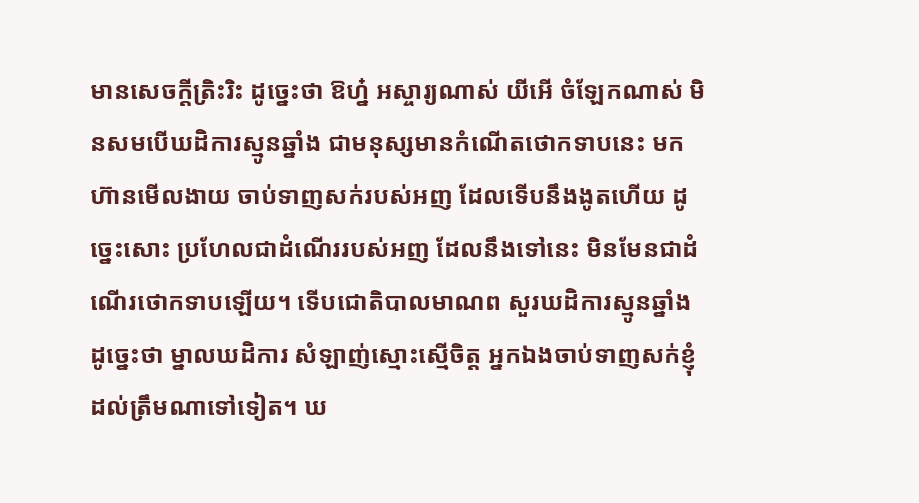មានសេចក្តីត្រិះរិះ ដូច្នេះថា ឱហ្ន៎ អស្ចារ្យណាស់ យីអើ ចំឡែកណាស់ មិនសមបើឃដិការស្មូនឆ្នាំង ជាមនុស្សមានកំណើតថោកទាបនេះ មកហ៊ានមើលងាយ ចាប់ទាញសក់របស់អញ ដែលទើបនឹងងូតហើយ ដូច្នេះសោះ ប្រហែលជាដំណើររបស់អញ ដែលនឹងទៅនេះ មិនមែនជាដំណើរថោកទាបឡើយ។ ទើបជោតិបាលមាណព សួរឃដិការស្មូនឆ្នាំង ដូច្នេះថា ម្នាលឃដិការ សំឡាញ់ស្មោះស្មើចិត្ត អ្នកឯងចាប់ទាញសក់ខ្ញុំដល់ត្រឹមណាទៅទៀត។ ឃ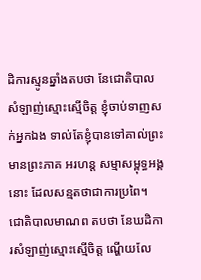ដិការស្មូនឆ្នាំងតបថា នែជោតិបាល សំឡាញ់ស្មោះស្មើចិត្ត ខ្ញុំចាប់ទាញសក់អ្នកឯង ទាល់តែខ្ញុំបានទៅគាល់ព្រះមានព្រះភាគ អរហន្ត សម្មាសម្ពុទ្ធអង្គនោះ ដែលសន្មតថាជាការប្រពៃ។ ជោតិបាលមាណព តបថា នែឃដិការសំឡាញ់ស្មោះស្មើចិត្ត ណ្ហើយលែ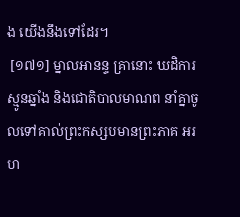ង យើងនឹងទៅដែរ។
 [១៧១] ម្នាលអានន្ទ គ្រានោះ ឃដិការស្មូនឆ្នាំង និងជោតិបាលមាណព នាំគ្នាចូលទៅគាល់ព្រះកស្សបមានព្រះភាគ អរហ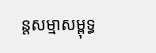ន្តសម្មាសម្ពុទ្ធ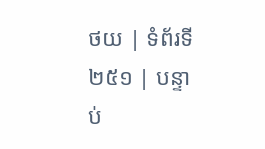ថយ | ទំព័រទី ២៥១ | បន្ទាប់